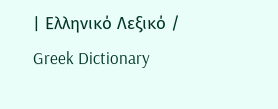| Ελληνικό Λεξικό / Greek Dictionary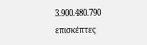3.900.480.790 επισκέπτες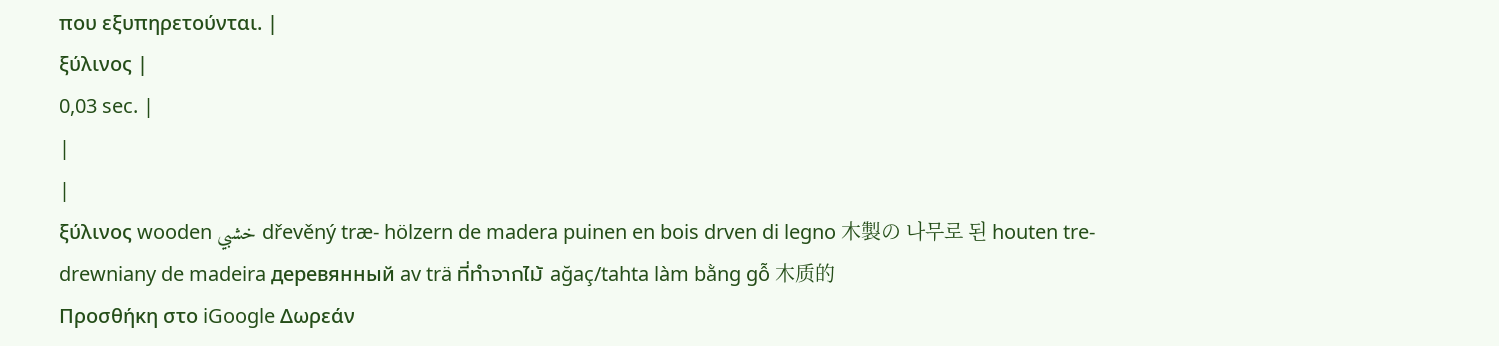που εξυπηρετούνται. |
ξύλινος |
0,03 sec. |
|
|
ξύλινος wooden خشبي dřevěný træ- hölzern de madera puinen en bois drven di legno 木製の 나무로 된 houten tre- drewniany de madeira деревянный av trä ที่ทำจากไม้ ağaç/tahta làm bằng gỗ 木质的
Προσθήκη στο iGoogle Δωρεάν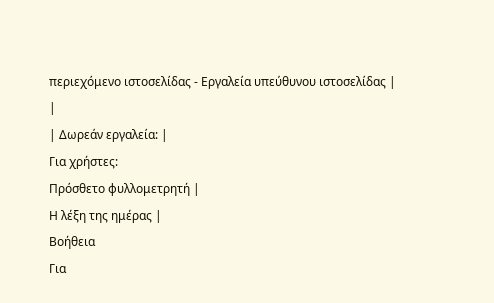περιεχόμενο ιστοσελίδας - Εργαλεία υπεύθυνου ιστοσελίδας |
|
| Δωρεάν εργαλεία: |
Για χρήστες:
Πρόσθετο φυλλομετρητή |
Η λέξη της ημέρας |
Βοήθεια
Για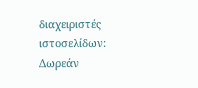διαχειριστές ιστοσελίδων: Δωρεάν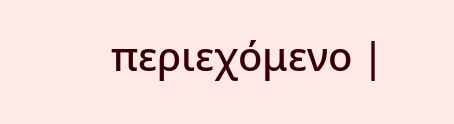περιεχόμενο |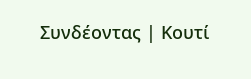Συνδέοντας | Κουτί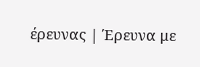έρευνας | Έρευνα με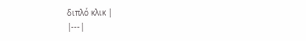διπλό κλικ |
|---|